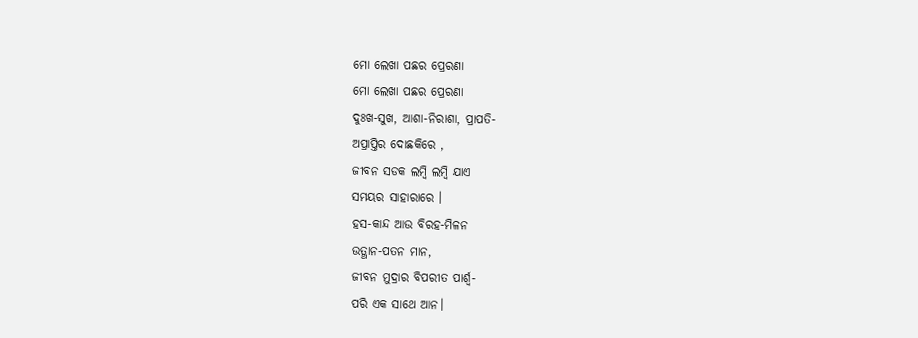ମୋ ଲେଖା ପଛର ପ୍ରେରଣା
ମୋ ଲେଖା ପଛର ପ୍ରେରଣା
ଦୁଃଖ-ସୁଖ, ଆଶା-ନିରାଶା, ପ୍ରାପତି-
ଅପ୍ରାପ୍ତିର ଦୋଛକିରେ ,
ଜୀବନ ସଡକ ଲମ୍ବି ଲମ୍ବି ଯାଏ
ସମୟର ସାହାରାରେ ।
ହସ-କାନ୍ଦ ଆଉ ବିରହ-ମିଳନ
ଉତ୍ଥାନ-ପତନ ମାନ,
ଜୀବନ ମୁଦ୍ରାର ବିପରୀତ ପାର୍ଶ୍ଵ-
ପରି ଏକ ସାଥେ ଆନ।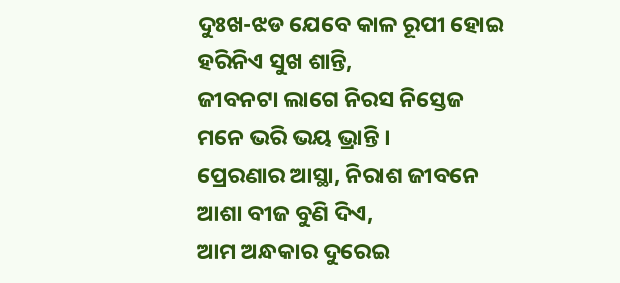ଦୁଃଖ-ଝଡ ଯେବେ କାଳ ରୂପୀ ହୋଇ
ହରିନିଏ ସୁଖ ଶାନ୍ତି,
ଜୀବନଟା ଲାଗେ ନିରସ ନିସ୍ତେଜ
ମନେ ଭରି ଭୟ ଭ୍ରାନ୍ତି ।
ପ୍ରେରଣାର ଆସ୍ଥା, ନିରାଶ ଜୀବନେ
ଆଶା ବୀଜ ବୁଣି ଦିଏ,
ଆମ ଅନ୍ଧକାର ଦୁରେଇ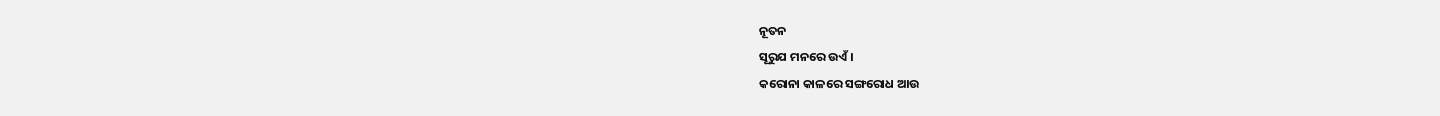ନୂତନ
ସୂରୁଯ ମନରେ ଉଏଁ ।
କରୋନା କାଳରେ ସଙ୍ଗରୋଧ ଆଉ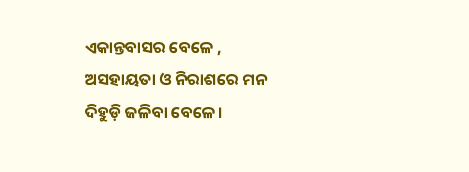ଏକାନ୍ତବାସର ବେଳେ ,
ଅସହାୟତା ଓ ନିରାଶରେ ମନ
ଦିହୁଡ଼ି ଜଳିବା ବେଳେ।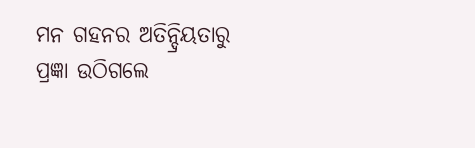ମନ ଗହନର ଅତିନ୍ଦ୍ରିୟତାରୁ
ପ୍ରଜ୍ଞା ଉଠିଗଲେ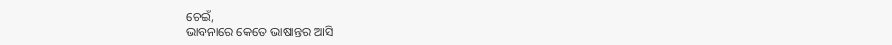ଚେଇଁ,
ଭାବନାରେ କେତେ ଭାଷାନ୍ତର ଆସି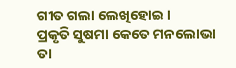ଗୀତ ଗଲା ଲେଖିହୋଇ ।
ପ୍ରକୃତି ସୁଷମା କେତେ ମନଲୋଭା
ତା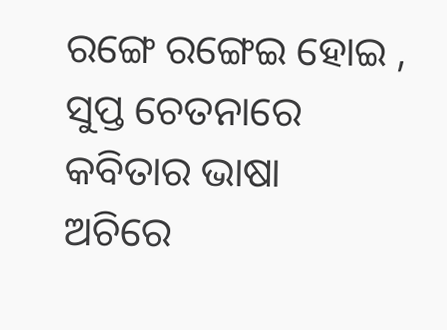ରଙ୍ଗେ ରଙ୍ଗେଇ ହୋଇ ,
ସୁପ୍ତ ଚେତନାରେ କବିତାର ଭାଷା
ଅଚିରେ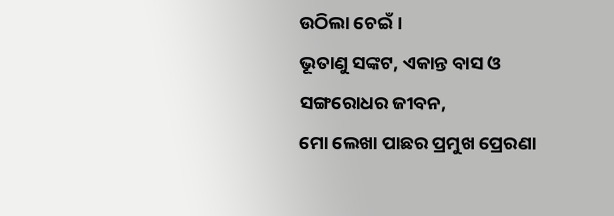ଉଠିଲା ଚେଇଁ।
ଭୂତାଣୁ ସଙ୍କଟ, ଏକାନ୍ତ ବାସ ଓ
ସଙ୍ଗରୋଧର ଜୀବନ,
ମୋ ଲେଖା ପାଛର ପ୍ରମୁଖ ପ୍ରେରଣା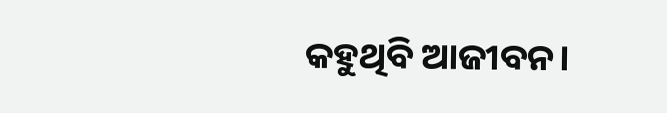କହୁଥିବି ଆଜୀବନ।